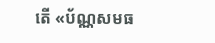តើ «ប័ណ្ណសមធ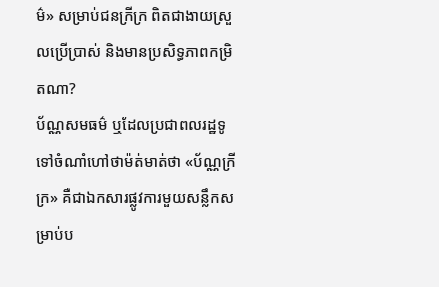ម៌» សម្រាប់ជនក្រីក្រ ពិតជាងាយស្រួលប្រើប្រាស់ និងមានប្រសិទ្ធភាពកម្រិតណា?
ប័ណ្ណសមធម៌ ឬដែលប្រជាពលរដ្ឋទូទៅចំណាំហៅថាម៉ត់មាត់ថា «ប័ណ្ណក្រីក្រ» គឺជាឯកសារផ្លូវការមួយសន្លឹកសម្រាប់ប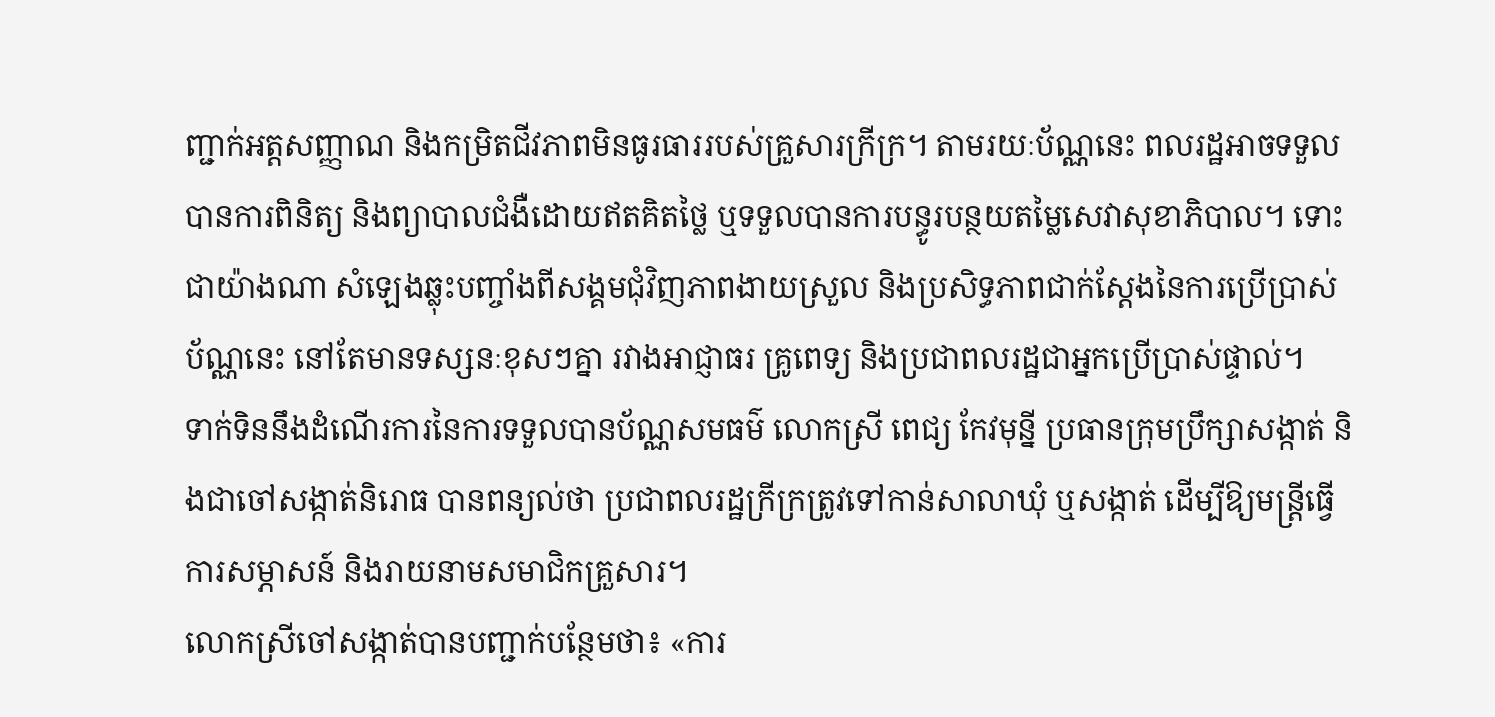ញ្ជាក់អត្តសញ្ញាណ និងកម្រិតជីវភាពមិនធូរធាររបស់គ្រួសារក្រីក្រ។ តាមរយៈប័ណ្ណនេះ ពលរដ្ឋអាចទទួលបានការពិនិត្យ និងព្យាបាលជំងឺដោយឥតគិតថ្លៃ ឬទទួលបានការបន្ធូរបន្ថយតម្លៃសេវាសុខាភិបាល។ ទោះជាយ៉ាងណា សំឡេងឆ្លុះបញ្ចាំងពីសង្គមជុំវិញភាពងាយស្រួល និងប្រសិទ្ធភាពជាក់ស្តែងនៃការប្រើប្រាស់ប័ណ្ណនេះ នៅតែមានទស្សនៈខុសៗគ្នា រវាងអាជ្ញាធរ គ្រូពេទ្យ និងប្រជាពលរដ្ឋជាអ្នកប្រើប្រាស់ផ្ទាល់។
ទាក់ទិននឹងដំណើរការនៃការទទួលបានប័ណ្ណសមធម៌ លោកស្រី ពេជ្យ កែវមុន្នី ប្រធានក្រុមប្រឹក្សាសង្កាត់ និងជាចៅសង្កាត់និរោធ បានពន្យល់ថា ប្រជាពលរដ្ឋក្រីក្រត្រូវទៅកាន់សាលាឃុំ ឬសង្កាត់ ដើម្បីឱ្យមន្ត្រីធ្វើការសម្ភាសន៍ និងរាយនាមសមាជិកគ្រួសារ។
លោកស្រីចៅសង្កាត់បានបញ្ជាក់បន្ថែមថា៖ «ការ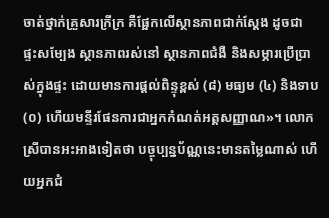ចាត់ថ្នាក់គ្រួសារក្រីក្រ គឺផ្អែកលើស្ថានភាពជាក់ស្តែង ដូចជា ផ្ទះសម្បែង ស្ថានភាពរស់នៅ ស្ថានភាពជំងឺ និងសម្ភារប្រើប្រាស់ក្នុងផ្ទះ ដោយមានការផ្តល់ពិន្ទុខ្ពស់ (៨) មធ្យម (៤) និងទាប (០) ហើយមន្ទីរផែនការជាអ្នកកំណត់អត្តសញ្ញាណ»។ លោកស្រីបានអះអាងទៀតថា បច្ចុប្បន្នប័ណ្ណនេះមានតម្លៃណាស់ ហើយអ្នកជំ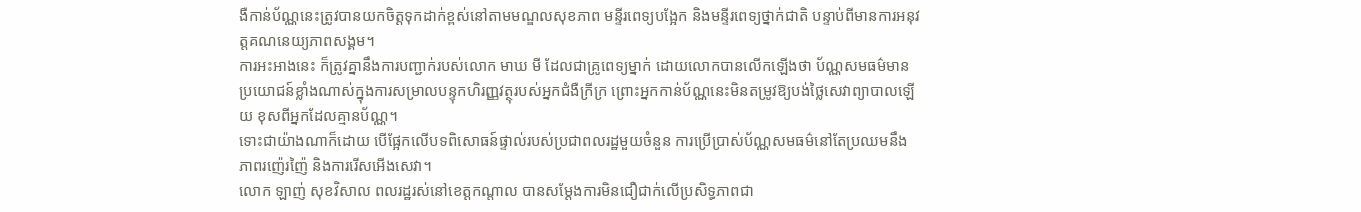ងឺកាន់ប័ណ្ណនេះត្រូវបានយកចិត្តទុកដាក់ខ្ពស់នៅតាមមណ្ឌលសុខភាព មន្ទីរពេទ្យបង្អែក និងមន្ទីរពេទ្យថ្នាក់ជាតិ បន្ទាប់ពីមានការអនុវត្តគណនេយ្យភាពសង្គម។
ការអះអាងនេះ ក៏ត្រូវគ្នានឹងការបញ្ជាក់របស់លោក មាឃ មី ដែលជាគ្រូពេទ្យម្នាក់ ដោយលោកបានលើកឡើងថា ប័ណ្ណសមធម៌មានប្រយោជន៍ខ្លាំងណាស់ក្នុងការសម្រាលបន្ទុកហិរញ្ញវត្ថុរបស់អ្នកជំងឺក្រីក្រ ព្រោះអ្នកកាន់ប័ណ្ណនេះមិនតម្រូវឱ្យបង់ថ្លៃសេវាព្យាបាលឡើយ ខុសពីអ្នកដែលគ្មានប័ណ្ណ។
ទោះជាយ៉ាងណាក៏ដោយ បើផ្អែកលើបទពិសោធន៍ផ្ទាល់របស់ប្រជាពលរដ្ឋមួយចំនួន ការប្រើប្រាស់ប័ណ្ណសមធម៌នៅតែប្រឈមនឹងភាពរញ៉េរញ៉ៃ និងការរើសអើងសេវា។
លោក ឡាញ់ សុខវិសាល ពលរដ្ឋរស់នៅខេត្តកណ្តាល បានសម្តែងការមិនជឿជាក់លើប្រសិទ្ធភាពជា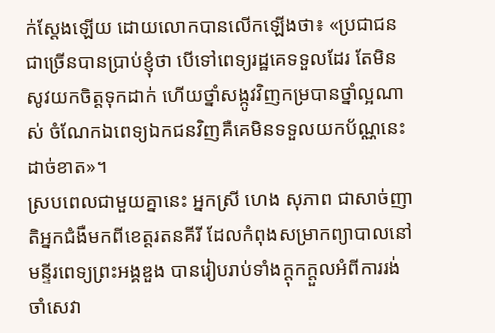ក់ស្តែងឡើយ ដោយលោកបានលើកឡើងថា៖ «ប្រជាជនជាច្រើនបានប្រាប់ខ្ញុំថា បើទៅពេទ្យរដ្ឋគេទទួលដែរ តែមិនសូវយកចិត្តទុកដាក់ ហើយថ្នាំសង្កូវវិញកម្របានថ្នាំល្អណាស់ ចំណែកឯពេទ្យឯកជនវិញគឺគេមិនទទួលយកប័ណ្ណនេះដាច់ខាត»។
ស្របពេលជាមួយគ្នានេះ អ្នកស្រី ហេង សុភាព ជាសាច់ញាតិអ្នកជំងឺមកពីខេត្តរតនគីរី ដែលកំពុងសម្រាកព្យាបាលនៅមន្ទីរពេទ្យព្រះអង្គឌួង បានរៀបរាប់ទាំងក្តុកក្តួលអំពីការរង់ចាំសេវា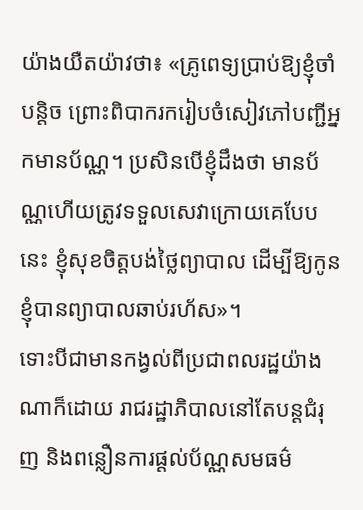យ៉ាងយឺតយ៉ាវថា៖ «គ្រូពេទ្យប្រាប់ឱ្យខ្ញុំចាំបន្តិច ព្រោះពិបាករករៀបចំសៀវភៅបញ្ជីអ្នកមានប័ណ្ណ។ ប្រសិនបើខ្ញុំដឹងថា មានប័ណ្ណហើយត្រូវទទួលសេវាក្រោយគេបែបនេះ ខ្ញុំសុខចិត្តបង់ថ្លៃព្យាបាល ដើម្បីឱ្យកូនខ្ញុំបានព្យាបាលឆាប់រហ័ស»។
ទោះបីជាមានកង្វល់ពីប្រជាពលរដ្ឋយ៉ាងណាក៏ដោយ រាជរដ្ឋាភិបាលនៅតែបន្តជំរុញ និងពន្លឿនការផ្តល់ប័ណ្ណសមធម៌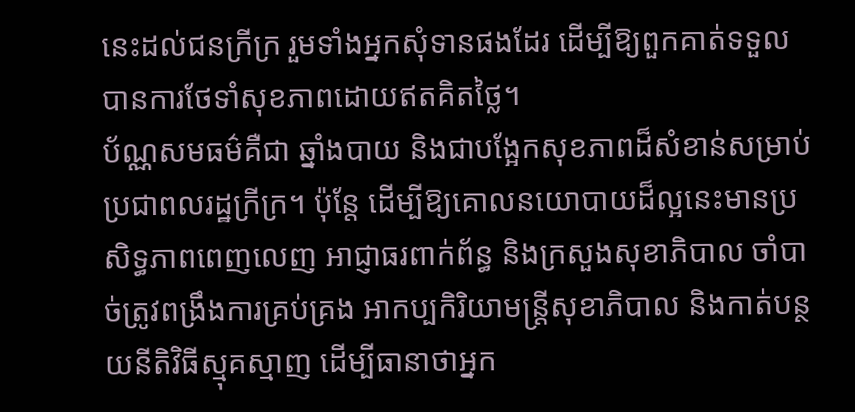នេះដល់ជនក្រីក្រ រួមទាំងអ្នកសុំទានផងដែរ ដើម្បីឱ្យពួកគាត់ទទួលបានការថែទាំសុខភាពដោយឥតគិតថ្លៃ។
ប័ណ្ណសមធម៌គឺជា ឆ្នាំងបាយ និងជាបង្អែកសុខភាពដ៏សំខាន់សម្រាប់ប្រជាពលរដ្ឋក្រីក្រ។ ប៉ុន្តែ ដើម្បីឱ្យគោលនយោបាយដ៏ល្អនេះមានប្រសិទ្ធភាពពេញលេញ អាជ្ញាធរពាក់ព័ន្ធ និងក្រសួងសុខាភិបាល ចាំបាច់ត្រូវពង្រឹងការគ្រប់គ្រង អាកប្បកិរិយាមន្ត្រីសុខាភិបាល និងកាត់បន្ថយនីតិវិធីស្មុគស្មាញ ដើម្បីធានាថាអ្នក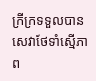ក្រីក្រទទួលបានសេវាថែទាំស្មើភាព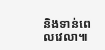និងទាន់ពេលវេលា៕